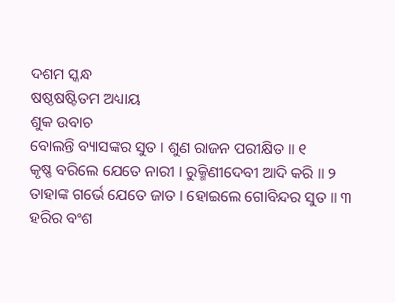ଦଶମ ସ୍କନ୍ଧ
ଷଷ୍ଠଷଷ୍ଟିତମ ଅଧ୍ୟାୟ
ଶୁକ ଉବାଚ
ବୋଲନ୍ତି ବ୍ୟାସଙ୍କର ସୁତ । ଶୁଣ ରାଜନ ପରୀକ୍ଷିତ ॥ ୧
କୃଷ୍ଣ ବରିଲେ ଯେତେ ନାରୀ । ରୁକ୍ମିଣୀଦେବୀ ଆଦି କରି ॥ ୨
ତାହାଙ୍କ ଗର୍ଭେ ଯେତେ ଜାତ । ହୋଇଲେ ଗୋବିନ୍ଦର ସୁତ ॥ ୩
ହରିର ବଂଶ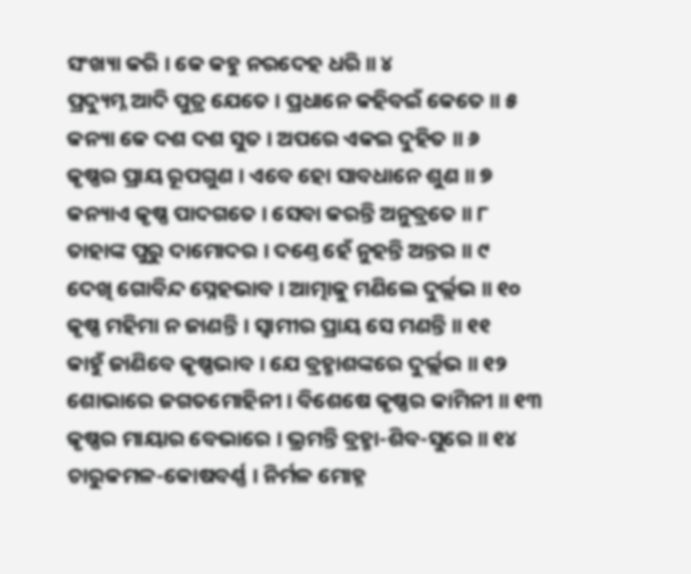ସଂଖ୍ୟା କରି । କେ କହୁ ନରଦେହ ଧରି ॥ ୪
ପ୍ରଦ୍ୟୁମ୍ନ ଆଦି ପୁତ୍ର ଯେତେ । ପ୍ରଧାନେ କହିବଇଁ କେତେ ॥ ୫
କନ୍ୟା କେ ଦଶ ଦଶ ସୁତ । ଅପରେ ଏକଇ ଦୁହିତ ॥ ୬
କୃଷ୍ଣର ପ୍ରାୟ ରୂପଗୁଣ । ଏବେ ହୋ ସାବଧାନେ ଶୁଣ ॥ ୭
କନ୍ୟାଏ କୃଷ୍ଣ ପାଦଗତେ । ସେବା କରନ୍ତି ଅନୁବ୍ରତେ ॥ ୮
ତାହାଙ୍କ ପୁରୁ ଦାମୋଦର । ଦଣ୍ତେ ହେଁ ନୁହନ୍ତି ଅନ୍ତର ॥ ୯
ଦେଖି ଗୋବିନ୍ଦ ସ୍ନେହଭାବ । ଆତ୍ମାକୁ ମଣିଲେ ଦୁର୍ଲ୍ଲଭ ॥ ୧୦
କୃଷ୍ଣ ମହିମା ନ ଜାଣନ୍ତି । ସ୍ୱାମୀର ପ୍ରାୟ ସେ ମଣନ୍ତି ॥ ୧୧
କାହୁଁ ଜାଣିବେ କୃଷ୍ଣଭାବ । ଯେ ବ୍ରହ୍ମାଶଙ୍କରେ ଦୁର୍ଲ୍ଲଭ ॥ ୧୨
ଶୋଭାରେ ଜଗତମୋହିନୀ । ବିଶେଷେ କୃଷ୍ଣର କାମିନୀ ॥ ୧୩
କୃଷ୍ଣର ମାୟାର ବେଭାରେ । ଭ୍ରମନ୍ତି ବ୍ରହ୍ମା-ଶିବ-ସୁରେ ॥ ୧୪
ଚାରୁକମଳ-କୋଷବର୍ଣ୍ଣ । ନିର୍ମଳ ମୋହ୍ନ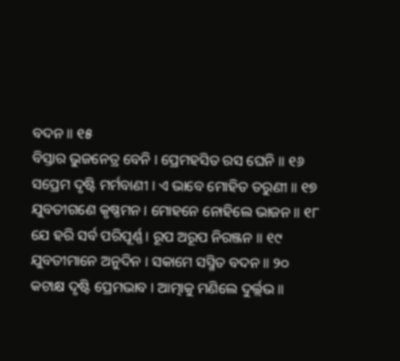ବଦନ ॥ ୧୫
ବିସ୍ତାର ଭୁଜନେତ୍ର ବେନି । ପ୍ରେମହସିତ ରସ ଘେନି ॥ ୧୬
ସପ୍ରେମ ଦୃଷ୍ଟି ମର୍ମବାଣୀ । ଏ ଭାବେ ମୋହିତ ତରୁଣୀ ॥ ୧୭
ଯୁବତୀଗଣେ କୃଷ୍ଣମନ । ମୋହନେ ନୋହିଲେ ଭାଜନ ॥ ୧୮
ଯେ ହରି ସର୍ବ ପରିପୂର୍ଣ୍ଣ । ରୂପ ଅରୂପ ନିରଞ୍ଜନ ॥ ୧୯
ଯୁବତୀମାନେ ଅନୁଦିନ । ସକାମେ ସସ୍ମିତ ବଦନ ॥ ୨୦
କଟାକ୍ଷ ଦୃଷ୍ଟି ପ୍ରେମଭାବ । ଆତ୍ମାକୁ ମଣିଲେ ଦୁର୍ଲ୍ଲଭ ॥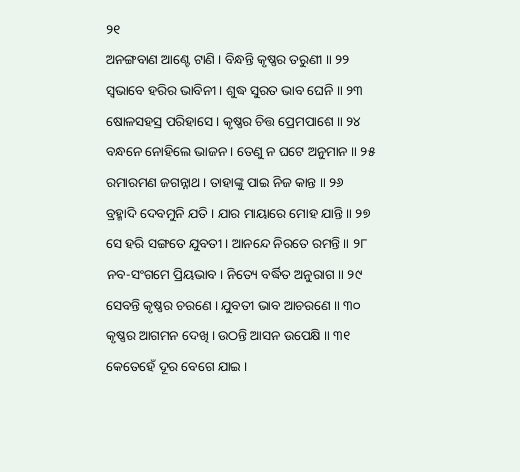୨୧
ଅନଙ୍ଗବାଣ ଆଣ୍ଟେ ଟାଣି । ବିନ୍ଧନ୍ତି କୃଷ୍ଣର ତରୁଣୀ ॥ ୨୨
ସ୍ୱଭାବେ ହରିର ଭାବିନୀ । ଶୁଦ୍ଧ ସୁରତ ଭାବ ଘେନି ॥ ୨୩
ଷୋଳସହସ୍ର ପରିହାସେ । କୃଷ୍ଣର ଚିତ୍ତ ପ୍ରେମପାଶେ ॥ ୨୪
ବନ୍ଧନେ ନୋହିଲେ ଭାଜନ । ତେଣୁ ନ ଘଟେ ଅନୁମାନ ॥ ୨୫
ରମାରମଣ ଜଗନ୍ନାଥ । ତାହାଙ୍କୁ ପାଇ ନିଜ କାନ୍ତ ॥ ୨୬
ବ୍ରହ୍ମାଦି ଦେବମୁନି ଯତି । ଯାର ମାୟାରେ ମୋହ ଯାନ୍ତି ॥ ୨୭
ସେ ହରି ସଙ୍ଗତେ ଯୁବତୀ । ଆନନ୍ଦେ ନିରତେ ରମନ୍ତି ॥ ୨୮
ନବ-ସଂଗମେ ପ୍ରିୟଭାବ । ନିତ୍ୟେ ବର୍ଦ୍ଧିତ ଅନୁରାଗ ॥ ୨୯
ସେବନ୍ତି କୃଷ୍ଣର ଚରଣେ । ଯୁବତୀ ଭାବ ଆଚରଣେ ॥ ୩୦
କୃଷ୍ଣର ଆଗମନ ଦେଖି । ଉଠନ୍ତି ଆସନ ଉପେକ୍ଷି ॥ ୩୧
କେତେହେଁ ଦୂର ବେଗେ ଯାଇ ।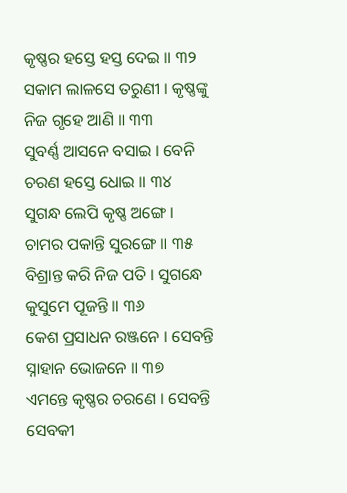କୃଷ୍ଣର ହସ୍ତେ ହସ୍ତ ଦେଇ ॥ ୩୨
ସକାମ ଲାଳସେ ତରୁଣୀ । କୃଷ୍ଣଙ୍କୁ ନିଜ ଗୃହେ ଆଣି ॥ ୩୩
ସୁବର୍ଣ୍ଣ ଆସନେ ବସାଇ । ବେନି ଚରଣ ହସ୍ତେ ଧୋଇ ॥ ୩୪
ସୁଗନ୍ଧ ଲେପି କୃଷ୍ଣ ଅଙ୍ଗେ । ଚାମର ପକାନ୍ତି ସୁରଙ୍ଗେ ॥ ୩୫
ବିଶ୍ରାନ୍ତ କରି ନିଜ ପତି । ସୁଗନ୍ଧେ କୁସୁମେ ପୂଜନ୍ତି ॥ ୩୬
କେଶ ପ୍ରସାଧନ ରଞ୍ଜନେ । ସେବନ୍ତି ସ୍ନାହାନ ଭୋଜନେ ॥ ୩୭
ଏମନ୍ତେ କୃଷ୍ଣର ଚରଣେ । ସେବନ୍ତି ସେବକୀ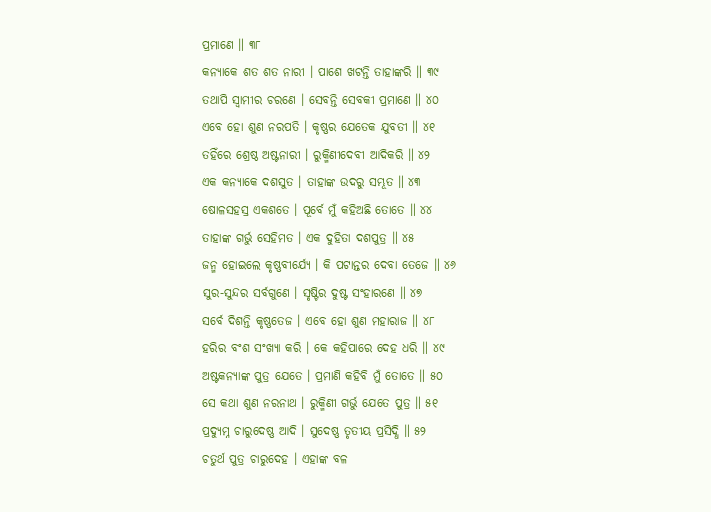ପ୍ରମାଣେ ॥ ୩୮
କନ୍ୟାକେ ଶତ ଶତ ନାରୀ । ପାଶେ ଖଟନ୍ତି ତାହାଙ୍କରି ॥ ୩୯
ତଥାପି ସ୍ୱାମୀର ଚରଣେ । ସେବନ୍ତି ସେବକୀ ପ୍ରମାଣେ ॥ ୪୦
ଏବେ ହୋ ଶୁଣ ନରପତି । କୃଷ୍ଣର ଯେତେକ ଯୁବତୀ ॥ ୪୧
ତହିଁରେ ଶ୍ରେଷ୍ଠ ଅଷ୍ଟନାରୀ । ରୁକ୍ମିଣୀଦେବୀ ଆଦିକରି ॥ ୪୨
ଏକ କନ୍ୟାକେ ଦଶସୁତ । ତାହାଙ୍କ ଉଦରୁ ସମ୍ଭୂତ ॥ ୪୩
ଷୋଳସହସ୍ର ଏକଶତେ । ପୂର୍ବେ ମୁଁ କହିଅଛି ତୋତେ ॥ ୪୪
ତାହାଙ୍କ ଗର୍ଭୁ ସେହିମତ । ଏକ ଦୁହିତା ଦଶପୁତ୍ର ॥ ୪୫
ଜନ୍ମ ହୋଇଲେ କୃଷ୍ଣବୀର୍ଯ୍ୟେ । କି ପଟାନ୍ତର ଦେବା ତେଜେ ॥ ୪୬
ସୁର-ସୁନ୍ଦର ସର୍ବଗୁଣେ । ସୃଷ୍ଟିର ଦୁଷ୍ଟ ସଂହାରଣେ ॥ ୪୭
ସର୍ବେ ଦିଶନ୍ତି କୃଷ୍ଣତେଜ । ଏବେ ହୋ ଶୁଣ ମହାରାଜ ॥ ୪୮
ହରିର ବଂଶ ସଂଖ୍ୟା କରି । କେ କହିପାରେ ଦେହ ଧରି ॥ ୪୯
ଅଷ୍ଟକନ୍ୟାଙ୍କ ପୁତ୍ର ଯେତେ । ପ୍ରମାଣି କହିବି ମୁଁ ତୋତେ ॥ ୫୦
ସେ କଥା ଶୁଣ ନରନାଥ । ରୁକ୍ମିଣୀ ଗର୍ଭୁ ଯେତେ ପୁତ୍ର ॥ ୫୧
ପ୍ରଦ୍ୟୁମ୍ନ ଚାରୁଦେଷ୍ଣ ଆଦି । ସୁଦେଷ୍ଣ ତୃତୀୟ ପ୍ରସିଦ୍ଧି ॥ ୫୨
ଚତୁର୍ଥ ପୁତ୍ର ଚାରୁଦେହ । ଏହାଙ୍କ ବଳ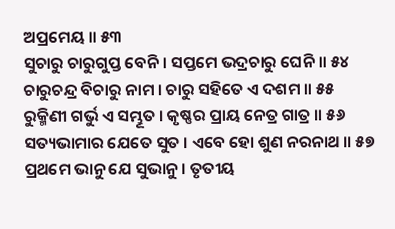ଅପ୍ରମେୟ ॥ ୫୩
ସୁଚାରୁ ଚାରୁଗୁପ୍ତ ବେନି । ସପ୍ତମେ ଭଦ୍ରଚାରୁ ଘେନି ॥ ୫୪
ଚାରୁଚନ୍ଦ୍ର ବିଚାରୁ ନାମ । ଚାରୁ ସହିତେ ଏ ଦଶମ ॥ ୫୫
ରୁକ୍ମିଣୀ ଗର୍ଭୁ ଏ ସମ୍ଭୂତ । କୃଷ୍ଣର ପ୍ରାୟ ନେତ୍ର ଗାତ୍ର ॥ ୫୬
ସତ୍ୟଭାମାର ଯେତେ ସୁତ । ଏବେ ହୋ ଶୁଣ ନରନାଥ ॥ ୫୭
ପ୍ରଥମେ ଭାନୁ ଯେ ସୁଭାନୁ । ତୃତୀୟ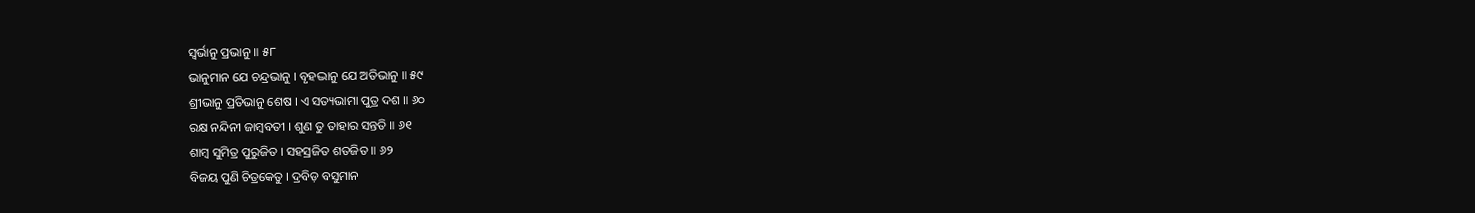ସ୍ୱର୍ଭାନୁ ପ୍ରଭାନୁ ॥ ୫୮
ଭାନୁମାନ ଯେ ଚନ୍ଦ୍ରଭାନୁ । ବୃହଦ୍ଭାନୁ ଯେ ଅତିଭାନୁ ॥ ୫୯
ଶ୍ରୀଭାନୁ ପ୍ରତିଭାନୁ ଶେଷ । ଏ ସତ୍ୟଭାମା ପୁତ୍ର ଦଶ ॥ ୬୦
ରକ୍ଷ ନନ୍ଦିନୀ ଜାମ୍ବବତୀ । ଶୁଣ ତୁ ତାହାର ସନ୍ତତି ॥ ୬୧
ଶାମ୍ବ ସୁମିତ୍ର ପୁରୁଜିତ । ସହସ୍ରଜିତ ଶତଜିତ ॥ ୬୨
ବିଜୟ ପୁଣି ଚିତ୍ରକେତୁ । ଦ୍ରବିଡ଼ ବସୁମାନ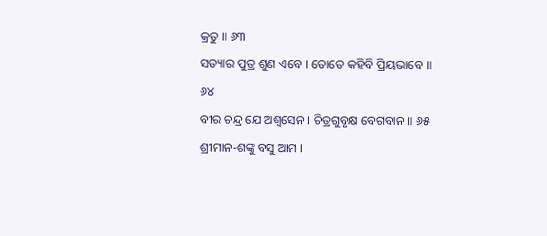କ୍ରତୁ ॥ ୬୩
ସତ୍ୟାର ପୁତ୍ର ଶୁଣ ଏବେ । ତୋତେ କହିବି ପ୍ରିୟଭାବେ ॥ ୬୪
ବୀର ଚନ୍ଦ୍ର ଯେ ଅଶ୍ୱସେନ । ଚିତ୍ରଗୁବୃକ୍ଷ ବେଗବାନ ॥ ୬୫
ଶ୍ରୀମାନ-ଶଙ୍କୁ ବସୁ ଆମ ।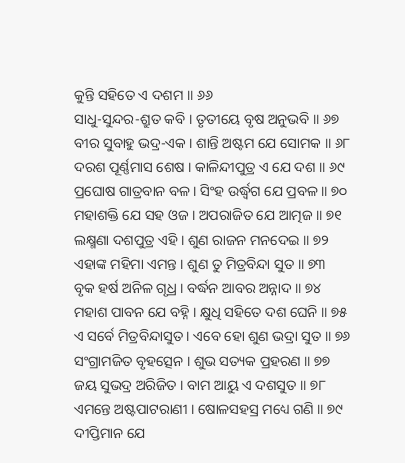କୁନ୍ତି ସହିତେ ଏ ଦଶମ ॥ ୬୬
ସାଧୁ-ସୁନ୍ଦର-ଶ୍ରୁତ କବି । ତୃତୀୟେ ବୃଷ ଅନୁଭବି ॥ ୬୭
ବୀର ସୁବାହୁ ଭଦ୍ର-ଏକ । ଶାନ୍ତି ଅଷ୍ଟମ ଯେ ସୋମକ ॥ ୬୮
ଦରଶ ପୂର୍ଣ୍ଣମାସ ଶେଷ । କାଳିନ୍ଦୀପୁତ୍ର ଏ ଯେ ଦଶ ॥ ୬୯
ପ୍ରଘୋଷ ଗାତ୍ରବାନ ବଳ । ସିଂହ ଉର୍ଦ୍ଧ୍ୱଗ ଯେ ପ୍ରବଳ ॥ ୭୦
ମହାଶକ୍ତି ଯେ ସହ ଓଜ । ଅପରାଜିତ ଯେ ଆତ୍ମଜ ॥ ୭୧
ଲକ୍ଷ୍ମଣା ଦଶପୁତ୍ର ଏହି । ଶୁଣ ରାଜନ ମନଦେଇ ॥ ୭୨
ଏହାଙ୍କ ମହିମା ଏମନ୍ତ । ଶୁଣ ତୁ ମିତ୍ରବିନ୍ଦା ସୁତ ॥ ୭୩
ବୃକ ହର୍ଷ ଅନିଳ ଗୃଧ୍ର । ବର୍ଦ୍ଧନ ଆବର ଅନ୍ନାଦ ॥ ୭୪
ମହାଶ ପାବନ ଯେ ବହ୍ନି । କ୍ଷୁଧି ସହିତେ ଦଶ ଘେନି ॥ ୭୫
ଏ ସର୍ବେ ମିତ୍ରବିନ୍ଦାସୁତ । ଏବେ ହୋ ଶୁଣ ଭଦ୍ରା ସୁତ ॥ ୭୬
ସଂଗ୍ରାମଜିତ ବୃହତ୍ସେନ । ଶୁଭ ସତ୍ୟକ ପ୍ରହରଣ ॥ ୭୭
ଜୟ ସୁଭଦ୍ର ଅରିଜିତ । ବାମ ଆୟୁ ଏ ଦଶସୁତ ॥ ୭୮
ଏମନ୍ତେ ଅଷ୍ଟପାଟରାଣୀ । ଷୋଳସହସ୍ର ମଧ୍ୟେ ଗଣି ॥ ୭୯
ଦୀପ୍ତିମାନ ଯେ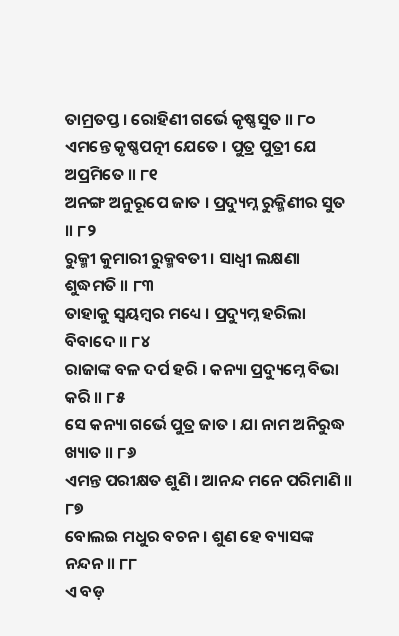ତାମ୍ରତପ୍ତ । ରୋହିଣୀ ଗର୍ଭେ କୃଷ୍ଣସୁତ ॥ ୮୦
ଏମନ୍ତେ କୃଷ୍ଣପତ୍ନୀ ଯେତେ । ପୁତ୍ର ପୁତ୍ରୀ ଯେ ଅପ୍ରମିତେ ॥ ୮୧
ଅନଙ୍ଗ ଅନୁରୂପେ ଜାତ । ପ୍ରଦ୍ୟୁମ୍ନ ରୁକ୍ମିଣୀର ସୁତ ॥ ୮୨
ରୁକ୍ମୀ କୁମାରୀ ରୁକ୍ମବତୀ । ସାଧ୍ୱୀ ଲକ୍ଷଣା ଶୁଦ୍ଧମତି ॥ ୮୩
ତାହାକୁ ସ୍ୱୟମ୍ବର ମଧ୍ୟେ । ପ୍ରଦ୍ୟୁମ୍ନ ହରିଲା ବିବାଦେ ॥ ୮୪
ରାଜାଙ୍କ ବଳ ଦର୍ପ ହରି । କନ୍ୟା ପ୍ରଦ୍ୟୁମ୍ନେ ବିଭା କରି ॥ ୮୫
ସେ କନ୍ୟା ଗର୍ଭେ ପୁତ୍ର ଜାତ । ଯା ନାମ ଅନିରୁଦ୍ଧ ଖ୍ୟାତ ॥ ୮୬
ଏମନ୍ତ ପରୀକ୍ଷତ ଶୁଣି । ଆନନ୍ଦ ମନେ ପରିମାଣି ॥ ୮୭
ବୋଲଇ ମଧୁର ବଚନ । ଶୁଣ ହେ ବ୍ୟାସଙ୍କ ନନ୍ଦନ ॥ ୮୮
ଏ ବଡ଼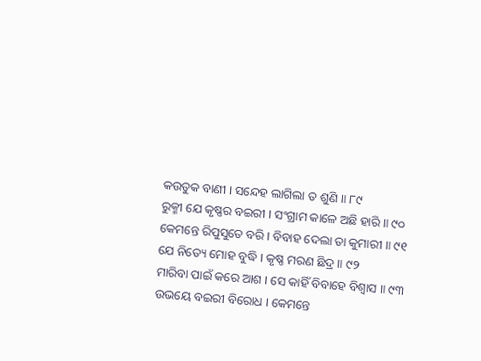କଉତୁକ ବାଣୀ । ସନ୍ଦେହ ଲାଗିଲା ତ ଶୁଣି ॥ ୮୯
ରୁକ୍ମୀ ଯେ କୃଷ୍ଣର ବଇରୀ । ସଂଗ୍ରାମ କାଳେ ଅଛି ହାରି ॥ ୯୦
କେମନ୍ତେ ରିପୁସୁତେ ବରି । ବିବାହ ଦେଲା ତା କୁମାରୀ ॥ ୯୧
ଯେ ନିତ୍ୟେ ମୋହ ବୁଦ୍ଧି । କୃଷ୍ଣ ମରଣ ଛିଦ୍ର ॥ ୯୨
ମାରିବା ପାଇଁ କରେ ଆଶ । ସେ କାହିଁ ବିବାହେ ବିଶ୍ୱାସ ॥ ୯୩
ଉଭୟେ ବଇରୀ ବିରୋଧ । କେମନ୍ତେ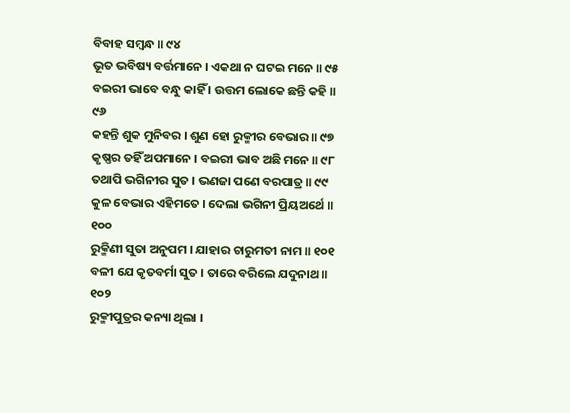ବିବାହ ସମ୍ବନ୍ଧ ॥ ୯୪
ଭୂତ ଭବିଷ୍ୟ ବର୍ତ୍ତମାନେ । ଏକଥା ନ ଘଟଇ ମନେ ॥ ୯୫
ବଇରୀ ଭାବେ ବନ୍ଧୁ କାହିଁ । ଉତ୍ତମ ଲୋକେ ଛନ୍ତି କହି ॥ ୯୬
କହନ୍ତି ଶୁକ ମୁନିବର । ଶୁଣ ହୋ ରୁକ୍ମୀର ବେଭାର ॥ ୯୭
କୃଷ୍ଣର ତହିଁ ଅପମାନେ । ବଇରୀ ଭାବ ଅଛି ମନେ ॥ ୯୮
ତଥାପି ଭଗିନୀର ସୁତ । ଭଣଜା ପଣେ ବରପାତ୍ର ॥ ୯୯
କୁଳ ବେଭାର ଏହିମତେ । ଦେଲା ଭଗିନୀ ପ୍ରିୟଅର୍ଥେ ॥ ୧୦୦
ରୁକ୍ମିଣୀ ସୁତା ଅନୁପମ । ଯାହାର ଚାରୁମତୀ ନାମ ॥ ୧୦୧
ବଳୀ ଯେ କୃତବର୍ମା ସୁତ । ତାରେ ବରିଲେ ଯଦୁନାଥ ॥ ୧୦୨
ରୁକ୍ମୀପୁତ୍ରର କନ୍ୟା ଥିଲା ।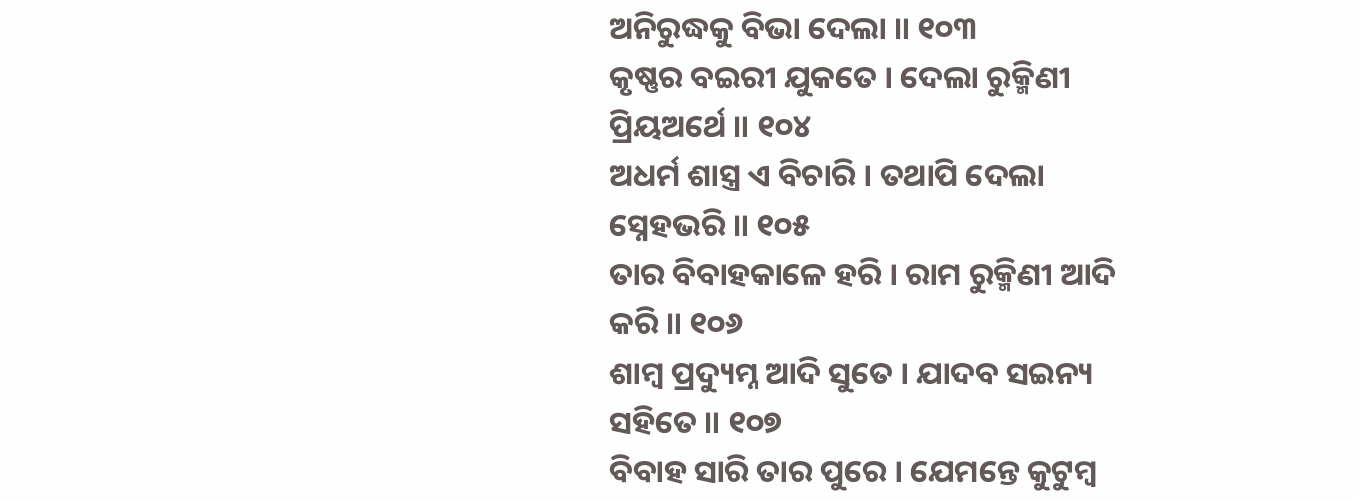ଅନିରୁଦ୍ଧକୁ ବିଭା ଦେଲା ॥ ୧୦୩
କୃଷ୍ଣର ବଇରୀ ଯୁକତେ । ଦେଲା ରୁକ୍ମିଣୀ ପ୍ରିୟଅର୍ଥେ ॥ ୧୦୪
ଅଧର୍ମ ଶାସ୍ତ୍ର ଏ ବିଚାରି । ତଥାପି ଦେଲା ସ୍ନେହଭରି ॥ ୧୦୫
ତାର ବିବାହକାଳେ ହରି । ରାମ ରୁକ୍ମିଣୀ ଆଦି କରି ॥ ୧୦୬
ଶାମ୍ବ ପ୍ରଦ୍ୟୁମ୍ନ ଆଦି ସୁତେ । ଯାଦବ ସଇନ୍ୟ ସହିତେ ॥ ୧୦୭
ବିବାହ ସାରି ତାର ପୁରେ । ଯେମନ୍ତେ କୁଟୁମ୍ବ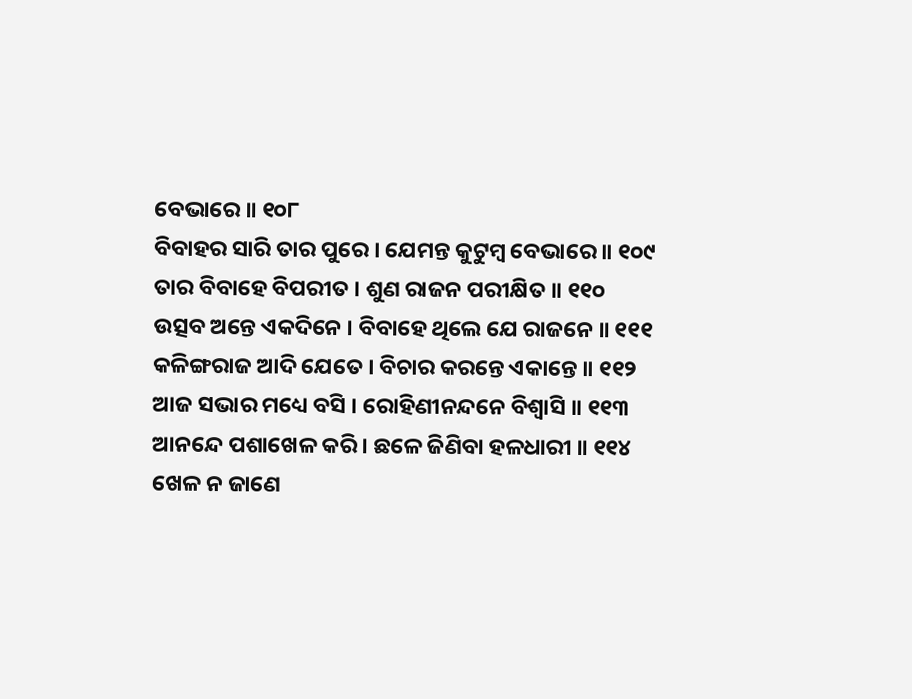ବେଭାରେ ॥ ୧୦୮
ବିବାହର ସାରି ତାର ପୁରେ । ଯେମନ୍ତ କୁଟୁମ୍ବ ବେଭାରେ ॥ ୧୦୯
ତାର ବିବାହେ ବିପରୀତ । ଶୁଣ ରାଜନ ପରୀକ୍ଷିତ ॥ ୧୧୦
ଉତ୍ସବ ଅନ୍ତେ ଏକଦିନେ । ବିବାହେ ଥିଲେ ଯେ ରାଜନେ ॥ ୧୧୧
କଳିଙ୍ଗରାଜ ଆଦି ଯେତେ । ବିଚାର କରନ୍ତେ ଏକାନ୍ତେ ॥ ୧୧୨
ଆଜ ସଭାର ମଧ୍ୟେ ବସି । ରୋହିଣୀନନ୍ଦନେ ବିଶ୍ୱାସି ॥ ୧୧୩
ଆନନ୍ଦେ ପଶାଖେଳ କରି । ଛଳେ ଜିଣିବା ହଳଧାରୀ ॥ ୧୧୪
ଖେଳ ନ ଜାଣେ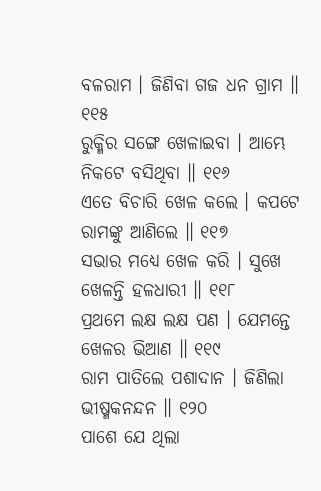ବଳରାମ । ଜିଣିବା ଗଜ ଧନ ଗ୍ରାମ ॥ ୧୧୫
ରୁକ୍ମିର ସଙ୍ଗେ ଖେଳାଇବା । ଆମ୍ଭେ ନିକଟେ ବସିଥିବା ॥ ୧୧୬
ଏତେ ବିଚାରି ଖେଳ କଲେ । କପଟେ ରାମଙ୍କୁ ଆଣିଲେ ॥ ୧୧୭
ସଭାର ମଧ୍ୟେ ଖେଳ କରି । ସୁଖେ ଖେଳନ୍ତି ହଳଧାରୀ ॥ ୧୧୮
ପ୍ରଥମେ ଲକ୍ଷ ଲକ୍ଷ ପଣ । ଯେମନ୍ତେ ଖେଳର ଭିଆଣ ॥ ୧୧୯
ରାମ ପାତିଲେ ପଶାଦାନ । ଜିଣିଲା ଭୀଷ୍ମକନନ୍ଦନ ॥ ୧୨୦
ପାଶେ ଯେ ଥିଲା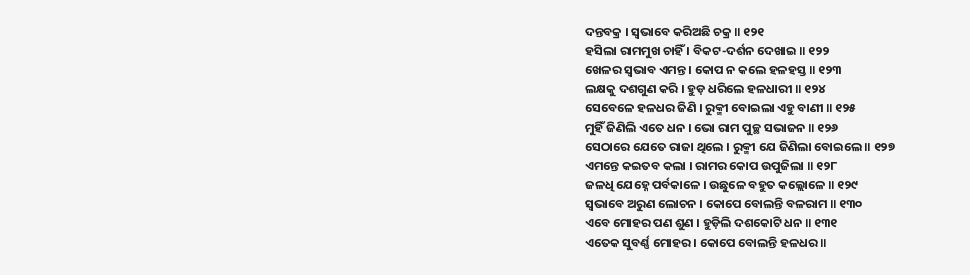ଦନ୍ତବକ୍ର । ସ୍ୱଭାବେ କରିଅଛି ଚକ୍ର ॥ ୧୨୧
ହସିଲା ରାମମୁଖ ଚାହିଁ । ବିକଟ-ଦର୍ଶନ ଦେଖାଇ ॥ ୧୨୨
ଖେଳର ସ୍ୱଭାବ ଏମନ୍ତ । କୋପ ନ କଲେ ହଳହସ୍ତ ॥ ୧୨୩
ଲକ୍ଷକୁ ଦଶଗୁଣ କରି । ହୁଡ଼ ଧରିଲେ ହଳଧାରୀ ॥ ୧୨୪
ସେବେଳେ ହଳଧର ଜିଣି । ରୁକ୍ମୀ ବୋଇଲା ଏହୁ ବାଣୀ ॥ ୧୨୫
ମୁହିଁ ଜିଣିଲି ଏତେ ଧନ । ଭୋ ରାମ ପୁଚ୍ଛ ସଭାଜନ ॥ ୧୨୬
ସେଠାରେ ଯେତେ ରାଜା ଥିଲେ । ରୁକ୍ମୀ ଯେ ଜିଣିଲା ବୋଇଲେ ॥ ୧୨୭
ଏମନ୍ତେ କଇତବ କଲା । ରାମର କୋପ ଉପୁଜିଲା ॥ ୧୨୮
ଜଳଧି ଯେହ୍ନେ ପର୍ବକାଳେ । ଉଛୁଳେ ବହୁତ କଲ୍ଲୋଳେ ॥ ୧୨୯
ସ୍ୱଭାବେ ଅରୁଣ ଲୋଚନ । କୋପେ ବୋଲନ୍ତି ବଳରାମ ॥ ୧୩୦
ଏବେ ମୋହର ପଣ ଶୁଣ । ହୁଡ଼ିଲି ଦଶକୋଟି ଧନ ॥ ୧୩୧
ଏତେକ ସୁବର୍ଣ୍ଣ ମୋହର । କୋପେ ବୋଲନ୍ତି ହଳଧର ॥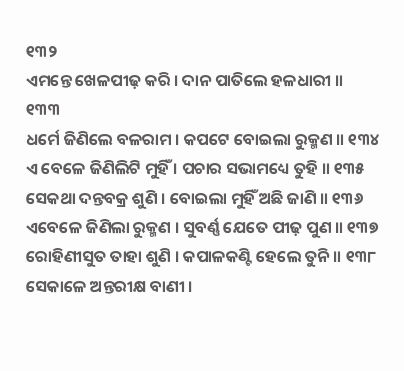୧୩୨
ଏମନ୍ତେ ଖେଳପୀଢ଼ କରି । ଦାନ ପାତିଲେ ହଳଧାରୀ ॥ ୧୩୩
ଧର୍ମେ ଜିଣିଲେ ବଳରାମ । କପଟେ ବୋଇଲା ରୁକ୍ମଣ ॥ ୧୩୪
ଏ ବେଳେ ଜିଣିଲିଟି ମୁହିଁ । ପଚାର ସଭାମଧ୍ୟେ ତୁହି ॥ ୧୩୫
ସେକଥା ଦନ୍ତବକ୍ର ଶୁଣି । ବୋଇଲା ମୁହିଁ ଅଛି ଜାଣି ॥ ୧୩୬
ଏବେଳେ ଜିଣିଲା ରୁକ୍ମଣ । ସୁବର୍ଣ୍ଣ ଯେତେ ପୀଢ଼ ପୁଣ ॥ ୧୩୭
ରୋହିଣୀସୁତ ତାହା ଶୁଣି । କପାଳକଣ୍ଟି ହେଲେ ତୁନି ॥ ୧୩୮
ସେକାଳେ ଅନ୍ତରୀକ୍ଷ ବାଣୀ ।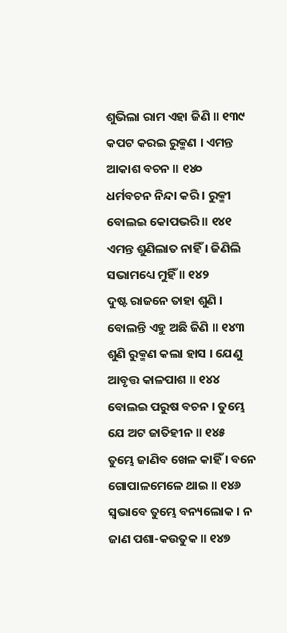ଶୁଭିଲା ରାମ ଏହା ଜିଣି ॥ ୧୩୯
କପଟ କରଇ ରୁକ୍ମଣ । ଏମନ୍ତ ଆକାଶ ବଚନ ॥ ୧୪୦
ଧର୍ମବଚନ ନିନ୍ଦା କରି । ରୁକ୍ମୀ ବୋଲଇ କୋପଭରି ॥ ୧୪୧
ଏମନ୍ତ ଶୁଣିଲାତ ନାହିଁ । ଜିଣିଲି ସଭାମଧ୍ୟେ ମୁହିଁ ॥ ୧୪୨
ଦୁଷ୍ଟ ରାଜନେ ତାହା ଶୁଣି । ବୋଲନ୍ତି ଏହୁ ଅଛି ଜିଣି ॥ ୧୪୩
ଶୁଣି ରୁକ୍ମଣ କଲା ହାସ । ଯେଣୁ ଆବୃତ୍ତ କାଳପାଶ ॥ ୧୪୪
ବୋଲଇ ପରୁଷ ବଚନ । ତୁମ୍ଭେ ଯେ ଅଟ ଜାତିହୀନ ॥ ୧୪୫
ତୁମ୍ଭେ ଜାଣିବ ଖେଳ କାହିଁ । ବନେ ଗୋପାଳମେଳେ ଥାଇ ॥ ୧୪୬
ସ୍ୱଭାବେ ତୁମ୍ଭେ ବନ୍ୟଲୋକ । ନ ଜାଣ ପଶା-କଉତୁକ ॥ ୧୪୭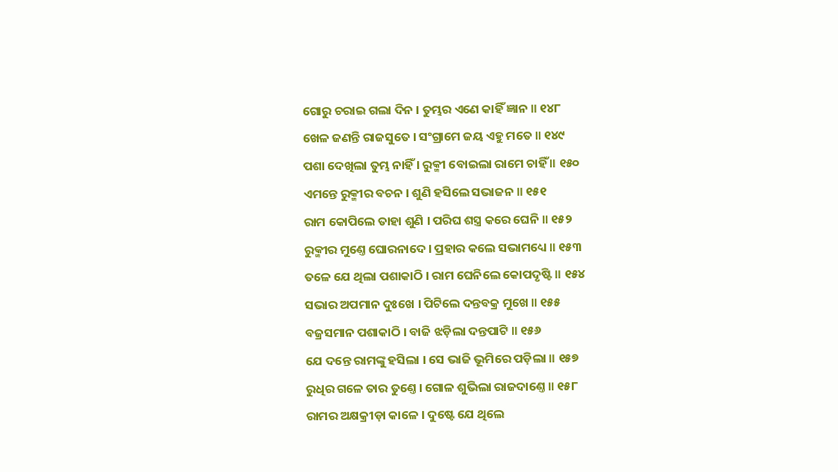ଗୋରୁ ଚରାଇ ଗଲା ଦିନ । ତୁମ୍ଭର ଏଣେ କାହିଁ ଜ୍ଞାନ ॥ ୧୪୮
ଖେଳ ଜଣନ୍ତି ରାଜସୁତେ । ସଂଗ୍ରାମେ ଜୟ ଏହୁ ମତେ ॥ ୧୪୯
ପଶା ଦେଖିଲା ତୁମ୍ଭ ନାହିଁ । ରୁକ୍ମୀ ବୋଇଲା ରାମେ ଚାହିଁ ॥ ୧୫୦
ଏମନ୍ତେ ରୁକ୍ମୀର ବଚନ । ଶୁଣି ହସିଲେ ସଭାଜନ ॥ ୧୫୧
ରାମ କୋପିଲେ ତାହା ଶୁଣି । ପରିଘ ଶସ୍ତ୍ର କରେ ଘେନି ॥ ୧୫୨
ରୁକ୍ମୀର ମୁଣ୍ତେ ଘୋରନାଦେ । ପ୍ରହାର କଲେ ସଭାମଧ୍ୟେ ॥ ୧୫୩
ତଳେ ଯେ ଥିଲା ପଶାକାଠି । ରାମ ଘେନିଲେ କୋପଦୃଷ୍ଟି ॥ ୧୫୪
ସଭାର ଅପମାନ ଦୁଃଖେ । ପିଟିଲେ ଦନ୍ତବକ୍ର ମୁଖେ ॥ ୧୫୫
ବଜ୍ରସମାନ ପଶାକାଠି । ବାଜି ଝଡ଼ିଲା ଦନ୍ତପାଟି ॥ ୧୫୬
ଯେ ଦନ୍ତେ ରାମଙ୍କୁ ହସିଲା । ସେ ଭାଜି ଭୂମିରେ ପଡ଼ିଲା ॥ ୧୫୭
ରୁଧିର ଗଳେ ତାର ତୁଣ୍ତେ । ଗୋଳ ଶୁଭିଲା ରାଜଦାଣ୍ତେ ॥ ୧୫୮
ରାମର ଅକ୍ଷକ୍ରୀଡ଼ା କାଳେ । ଦୁଷ୍ଟେ ଯେ ଥିଲେ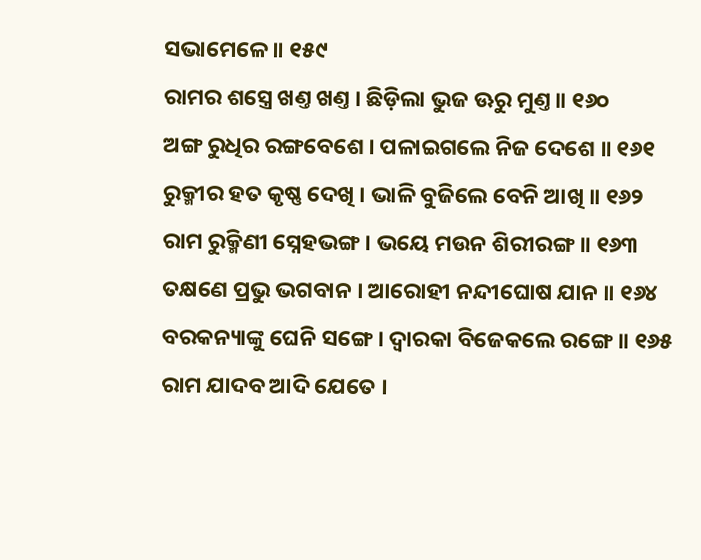ସଭାମେଳେ ॥ ୧୫୯
ରାମର ଶସ୍ତ୍ରେ ଖଣ୍ତ ଖଣ୍ତ । ଛିଡ଼ିଲା ଭୁଜ ଊରୁ ମୁଣ୍ତ ॥ ୧୬୦
ଅଙ୍ଗ ରୁଧିର ରଙ୍ଗବେଶେ । ପଳାଇଗଲେ ନିଜ ଦେଶେ ॥ ୧୬୧
ରୁକ୍ମୀର ହତ କୃଷ୍ଣ ଦେଖି । ଭାଳି ବୁଜିଲେ ବେନି ଆଖି ॥ ୧୬୨
ରାମ ରୁକ୍ମିଣୀ ସ୍ନେହଭଙ୍ଗ । ଭୟେ ମଉନ ଶିରୀରଙ୍ଗ ॥ ୧୬୩
ତକ୍ଷଣେ ପ୍ରଭୁ ଭଗବାନ । ଆରୋହୀ ନନ୍ଦୀଘୋଷ ଯାନ ॥ ୧୬୪
ବରକନ୍ୟାଙ୍କୁ ଘେନି ସଙ୍ଗେ । ଦ୍ୱାରକା ବିଜେକଲେ ରଙ୍ଗେ ॥ ୧୬୫
ରାମ ଯାଦବ ଆଦି ଯେତେ ।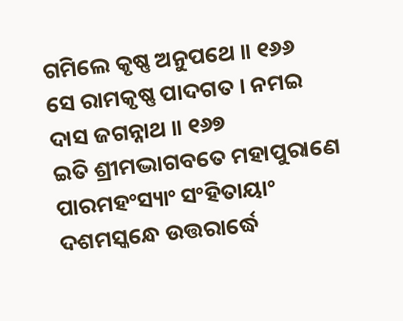ଗମିଲେ କୃଷ୍ଣ ଅନୁପଥେ ॥ ୧୬୬
ସେ ରାମକୃଷ୍ଣ ପାଦଗତ । ନମଇ ଦାସ ଜଗନ୍ନାଥ ॥ ୧୬୭
ଇତି ଶ୍ରୀମଦ୍ଭାଗବତେ ମହାପୁରାଣେ ପାରମହଂସ୍ୟାଂ ସଂହିତାୟାଂ
ଦଶମସ୍କନ୍ଧେ ଉତ୍ତରାର୍ଦ୍ଧେ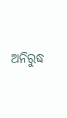ଅନିରୁଦ୍ଧ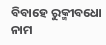ବିବାହେ ରୁକ୍ମୀବଧୋ ନାମ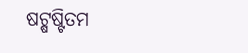ଷଟ୍ଷଷ୍ଟିତମ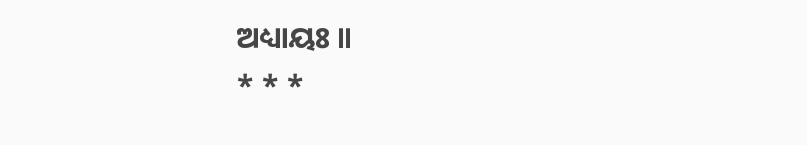ଅଧ୍ୟାୟଃ ॥
* * *